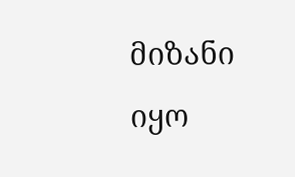მიზანი იყო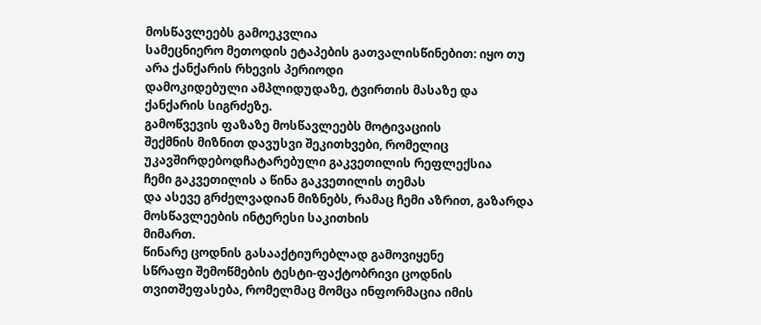მოსწავლეებს გამოეკვლია
სამეცნიერო მეთოდის ეტაპების გათვალისწინებით: იყო თუ არა ქანქარის რხევის პერიოდი
დამოკიდებული ამპლიდუდაზე, ტვირთის მასაზე და ქანქარის სიგრძეზე.
გამოწვევის ფაზაზე მოსწავლეებს მოტივაციის
შექმნის მიზნით დავუსვი შეკითხვები, რომელიც უკავშირდებოდჩატარებული გაკვეთილის რეფლექსია
ჩემი გაკვეთილის ა წინა გაკვეთილის თემას
და ასევე გრძელვადიან მიზნებს, რამაც ჩემი აზრით, გაზარდა მოსწავლეების ინტერესი საკითხის
მიმართ.
წინარე ცოდნის გასააქტიურებლად გამოვიყენე
სწრაფი შემოწმების ტესტი-ფაქტობრივი ცოდნის თვითშეფასება, რომელმაც მომცა ინფორმაცია იმის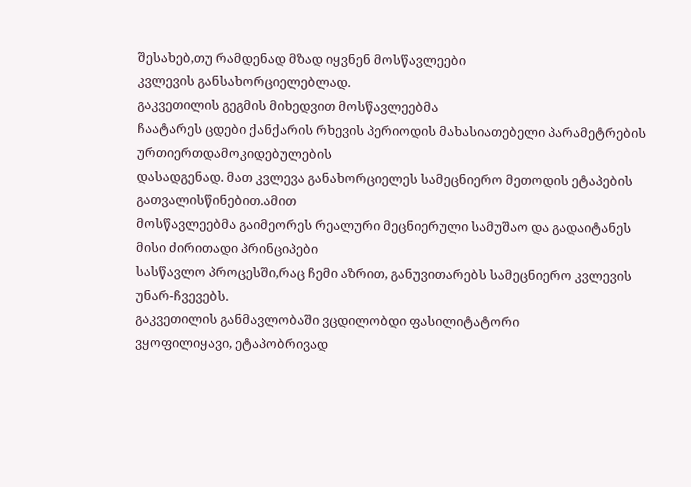შესახებ,თუ რამდენად მზად იყვნენ მოსწავლეები
კვლევის განსახორციელებლად.
გაკვეთილის გეგმის მიხედვით მოსწავლეებმა
ჩაატარეს ცდები ქანქარის რხევის პერიოდის მახასიათებელი პარამეტრების ურთიერთდამოკიდებულების
დასადგენად. მათ კვლევა განახორციელეს სამეცნიერო მეთოდის ეტაპების გათვალისწინებით.ამით
მოსწავლეებმა გაიმეორეს რეალური მეცნიერული სამუშაო და გადაიტანეს მისი ძირითადი პრინციპები
სასწავლო პროცესში,რაც ჩემი აზრით, განუვითარებს სამეცნიერო კვლევის უნარ-ჩვევებს.
გაკვეთილის განმავლობაში ვცდილობდი ფასილიტატორი
ვყოფილიყავი, ეტაპობრივად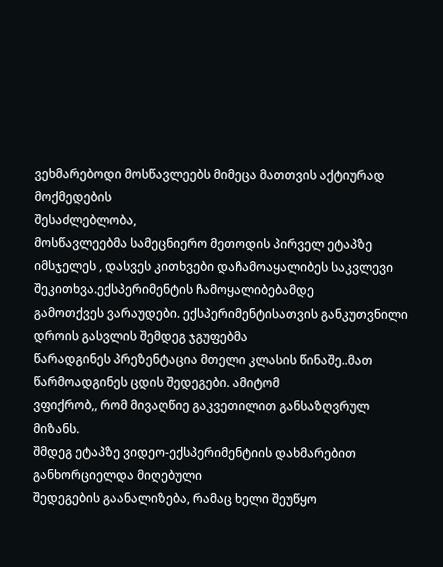ვეხმარებოდი მოსწავლეებს მიმეცა მათთვის აქტიურად მოქმედების
შესაძლებლობა,
მოსწავლეებმა სამეცნიერო მეთოდის პირველ ეტაპზე
იმსჯელეს , დასვეს კითხვები დაჩამოაყალიბეს საკვლევი შეკითხვა.ექსპერიმენტის ჩამოყალიბებამდე
გამოთქვეს ვარაუდები. ექსპერიმენტისათვის განკუთვნილი დროის გასვლის შემდეგ ჯგუფებმა
წარადგინეს პრეზენტაცია მთელი კლასის წინაშე..მათ წარმოადგინეს ცდის შედეგები. ამიტომ
ვფიქრობ,, რომ მივაღწიე გაკვეთილით განსაზღვრულ მიზანს.
შმდეგ ეტაპზე ვიდეო-ექსპერიმენტიის დახმარებით განხორციელდა მიღებული
შედეგების გაანალიზება, რამაც ხელი შეუწყო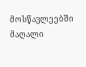მოსწავლეებში მაღალი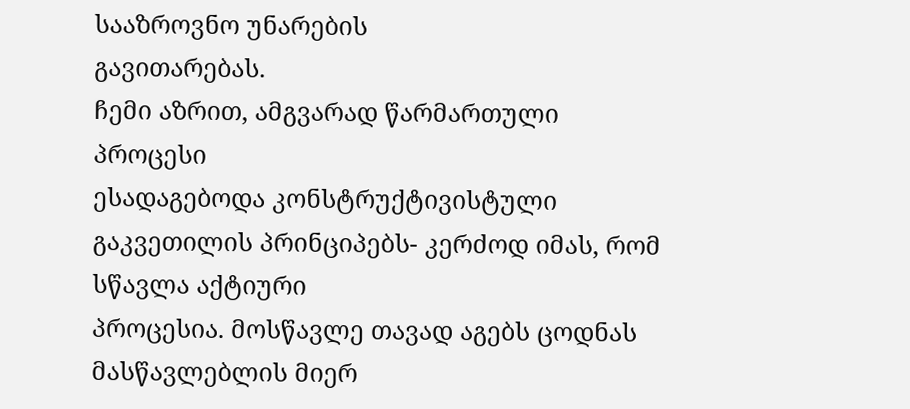სააზროვნო უნარების
გავითარებას.
ჩემი აზრით, ამგვარად წარმართული პროცესი
ესადაგებოდა კონსტრუქტივისტული გაკვეთილის პრინციპებს- კერძოდ იმას, რომ სწავლა აქტიური
პროცესია. მოსწავლე თავად აგებს ცოდნას მასწავლებლის მიერ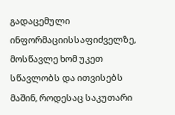გადაცემული
ინფორმაციისსაფიძველზე, მოსწავლე ხომ უკეთ სწავლობს და ითვისებს მაშინ, როდესაც საკუთარი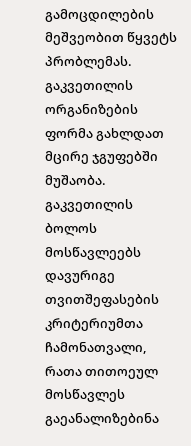გამოცდილების
მეშვეობით წყვეტს პრობლემას. გაკვეთილის ორგანიზების ფორმა გახლდათ მცირე ჯგუფებში
მუშაობა.
გაკვეთილის ბოლოს მოსწავლეებს დავურიგე თვითშეფასების
კრიტერიუმთა ჩამონათვალი, რათა თითოეულ მოსწავლეს გაეანალიზებინა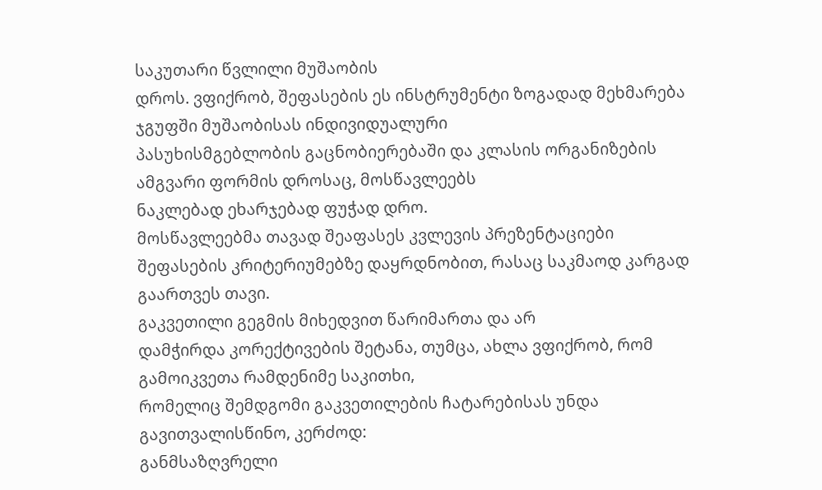საკუთარი წვლილი მუშაობის
დროს. ვფიქრობ, შეფასების ეს ინსტრუმენტი ზოგადად მეხმარება ჯგუფში მუშაობისას ინდივიდუალური
პასუხისმგებლობის გაცნობიერებაში და კლასის ორგანიზების ამგვარი ფორმის დროსაც, მოსწავლეებს
ნაკლებად ეხარჯებად ფუჭად დრო.
მოსწავლეებმა თავად შეაფასეს კვლევის პრეზენტაციები
შეფასების კრიტერიუმებზე დაყრდნობით, რასაც საკმაოდ კარგად გაართვეს თავი.
გაკვეთილი გეგმის მიხედვით წარიმართა და არ
დამჭირდა კორექტივების შეტანა, თუმცა, ახლა ვფიქრობ, რომ გამოიკვეთა რამდენიმე საკითხი,
რომელიც შემდგომი გაკვეთილების ჩატარებისას უნდა გავითვალისწინო, კერძოდ:
განმსაზღვრელი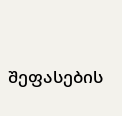შეფასების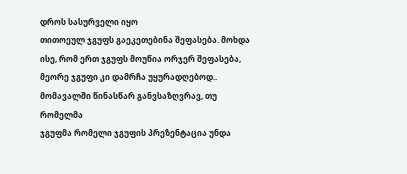დროს სასურველი იყო
თითოეულ ჯგუფს გაეკეთებინა შეფასება. მოხდა ისე, რომ ერთ ჯგუფს მოუწია ორჯერ შეფასება,
მეორე ჯგუფი კი დამრჩა უყურადღებოდ.. მომავალში წინასწარ განვსაზღვრავ, თუ რომელმა
ჯგუფმა რომელი ჯგუფის პრეზენტაცია უნდა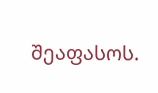შეაფასოს.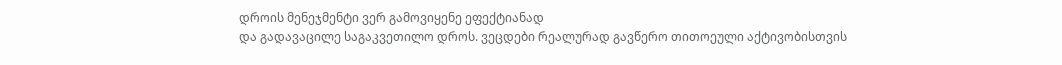დროის მენეჯმენტი ვერ გამოვიყენე ეფექტიანად
და გადავაცილე საგაკვეთილო დროს. ვეცდები რეალურად გავწერო თითოეული აქტივობისთვის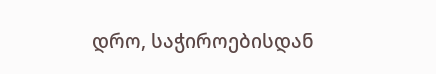დრო, საჭიროებისდან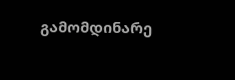გამომდინარე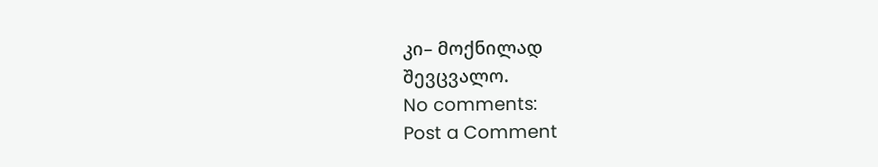კი– მოქნილად
შევცვალო.
No comments:
Post a Comment